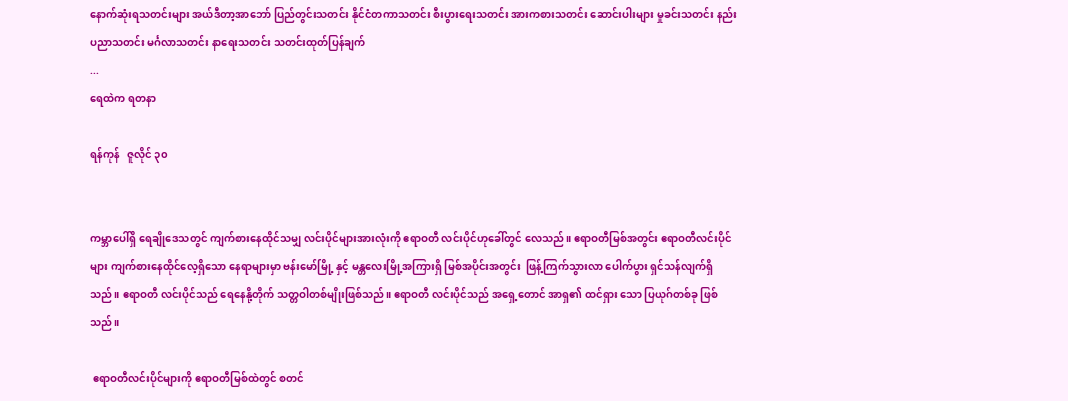နောက်ဆုံးရသတင်းများ အယ်ဒီတာ့အာဘော် ပြည်တွင်းသတင်း နိုင်ငံတကာသတင်း စီးပွားရေးသတင်း အားကစားသတင်း ဆောင်းပါးများ မှုခင်းသတင်း နည်းပညာသတင်း မင်္ဂလာသတင်း နာရေးသတင်း သတင်းထုတ်ပြန်ချက်
...
ရေထဲက ရတနာ

ရန်ကုန်   ဇူလိုင် ၃၀


ကမ္ဘာပေါ်ရှိ ရေချိုဒေသတွင် ကျက်စားနေထိုင်သမျှ လင်းပိုင်များအားလုံးကို ဧရာဝတီ လင်းပိုင်ဟုခေါ်တွင် လေသည်။ ဧရာဝတီမြစ်အတွင်း ဧရာဝတီလင်းပိုင်များ ကျက်စားနေထိုင်လေ့ရှိသော နေရာများမှာ ဗန်းမော်မြို့ နှင့် မန္တလေးမြို့အကြားရှိ မြစ်အပိုင်းအတွင်း  ဖြန့်ကြက်သွားလာ ပေါက်ပွား ရှင်သန်လျက်ရှိသည်။ ဧရာဝတီ လင်းပိုင်သည် ရေနေနို့တိုက် သတ္တဝါတစ်မျိုးဖြစ်သည်။ ဧရာဝတီ လင်းပိုင်သည် အရှေ့တောင် အာရှ၏ ထင်ရှား သော ပြယုဂ်တစ်ခု ဖြစ်သည်။

 ဧရာဝတီလင်းပိုင်များကို ဧရာဝတီမြစ်ထဲတွင် စတင်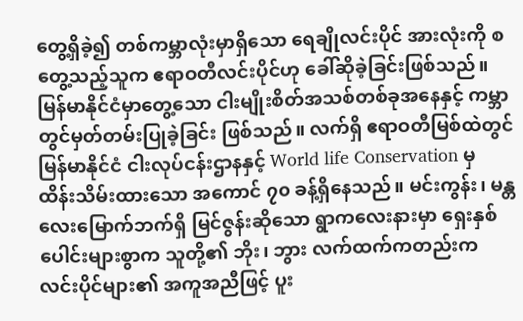တွေ့ရှိခဲ့၍ တစ်ကမ္ဘာလုံးမှာရှိသော ရေချိုလင်းပိုင် အားလုံးကို စတွေ့သည့်သူက ဧရာဝတီလင်းပိုင်ဟု ခေါ်ဆိုခဲ့ခြင်းဖြစ်သည်။ မြန်မာနိုင်ငံမှာတွေ့သော ငါးမျိုးစိတ်အသစ်တစ်ခုအနေနှင့် ကမ္ဘာတွင်မှတ်တမ်းပြုခဲ့ခြင်း ဖြစ်သည်။ လက်ရှိ ဧရာဝတီမြစ်ထဲတွင် မြန်မာနိုင်ငံ ငါးလုပ်ငန်းဌာနနှင့် World life Conservation မှ ထိန်းသိမ်းထားသော အကောင် ၇၀ ခန့်ရှိနေသည်။ မင်းကွန်း၊ မန္တလေးမြောက်ဘက်ရှိ မြင်ဇွန်းဆိုသော ရွာကလေးနားမှာ ရှေးနှစ်ပေါင်းများစွာက သူတို့၏ ဘိုး၊ ဘွား လက်ထက်ကတည်းက လင်းပိုင်များ၏ အကူအညီဖြင့် ပူး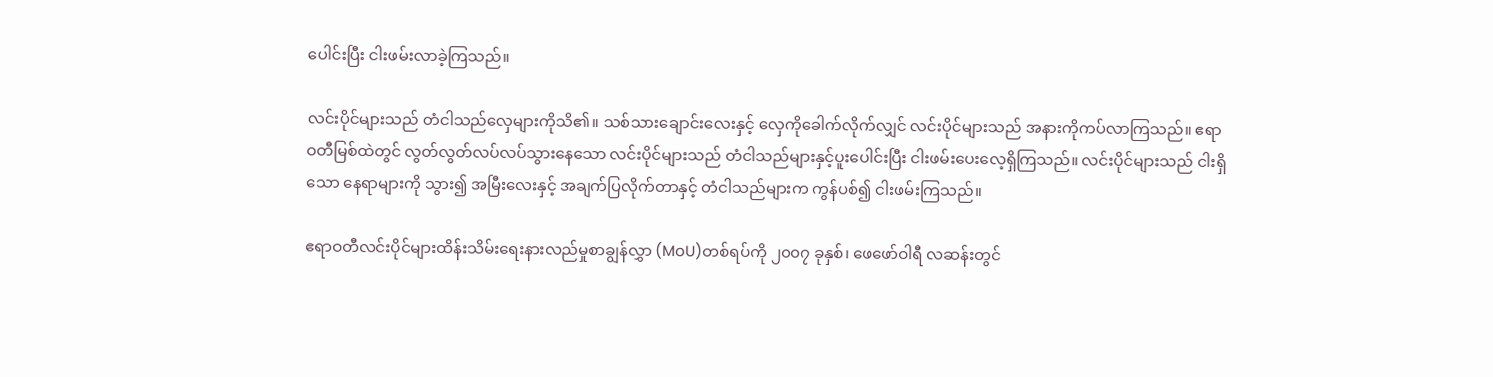ပေါင်းပြီး ငါးဖမ်းလာခဲ့ကြသည်။

လင်းပိုင်များသည် တံငါသည်လှေများကိုသိ၏။ သစ်သားချောင်းလေးနှင့် လှေကိုခေါက်လိုက်လျှင် လင်းပိုင်များသည် အနားကိုကပ်လာကြသည်။ ဧရာဝတီမြစ်ထဲတွင် လွတ်လွတ်လပ်လပ်သွားနေသော လင်းပိုင်များသည် တံငါသည်များနှင့်ပူးပေါင်းပြီး ငါးဖမ်းပေးလေ့ရှိကြသည်။ လင်းပိုင်များသည် ငါးရှိသော နေရာများကို သွား၍ အမြီးလေးနှင့် အချက်ပြလိုက်တာနှင့် တံငါသည်များက ကွန်ပစ်၍ ငါးဖမ်းကြသည်။

ဧရာဝတီလင်းပိုင်များထိန်းသိမ်းရေးနားလည်မှုစာချွန်လွှာ (MoU)တစ်ရပ်ကို ၂၀၀၇ ခုနှစ်၊ ဖေဖော်ဝါရီ လဆန်းတွင်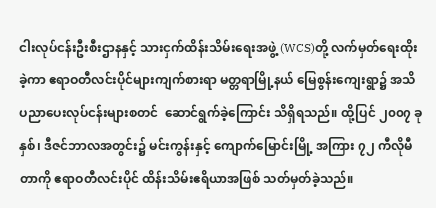ငါးလုပ်ငန်းဦးစီးဌာနနှင့် သားငှက်ထိန်းသိမ်းရေးအဖွဲ့ (WCS)တို့ လက်မှတ်ရေးထိုးခဲ့ကာ ဧရာဝတီလင်းပိုင်များကျက်စားရာ မတ္တရာမြို့နယ် မြေစွန်းကျေးရွာ၌ အသိပညာပေးလုပ်ငန်းများစတင်  ဆောင်ရွက်ခဲ့ကြောင်း သိရှိရသည်။ ထို့ပြင် ၂၀၀၇ ခုနှစ်၊ ဒီဇင်ဘာလအတွင်း၌ မင်းကွန်းနှင့် ကျောက်မြောင်းမြို့ အကြား ၇၂ ကီလိုမီတာကို ဧရာဝတီလင်းပိုင် ထိန်းသိမ်းဧရိယာအဖြစ် သတ်မှတ်ခဲ့သည်။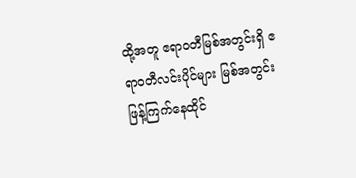ထို့အတူ ဧရာဝတီမြစ်အတွင်းရှိ ဧရာဝတီလင်းပိုင်များ မြစ်အတွင်းဖြန့်ကြက်နေထိုင်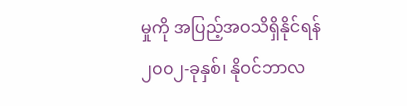မှုကို အပြည့်အဝသိရှိနိုင်ရန် ၂၀၀၂-ခုနှစ်၊ နိုဝင်ဘာလ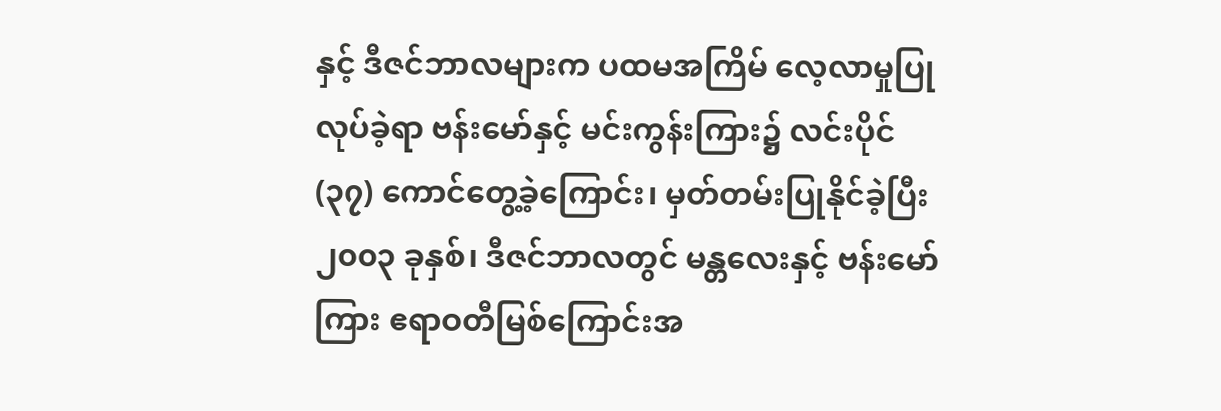နှင့် ဒီဇင်ဘာလများက ပထမအကြိမ် လေ့လာမှုပြုလုပ်ခဲ့ရာ ဗန်းမော်နှင့် မင်းကွန်းကြား၌ လင်းပိုင် (၃၇) ကောင်တွေ့ခဲ့ကြောင်း၊ မှတ်တမ်းပြုနိုင်ခဲ့ပြီး ၂၀၀၃ ခုနှစ်၊ ဒီဇင်ဘာလတွင် မန္တလေးနှင့် ဗန်းမော်ကြား ဧရာဝတီမြစ်ကြောင်းအ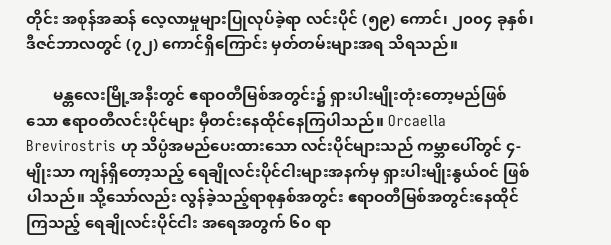တိုင်း အစုန်အဆန် လေ့လာမှုများပြုလုပ်ခဲ့ရာ လင်းပိုင် (၅၉) ကောင်၊ ၂၀၀၄ ခုနှစ်၊ ဒီဇင်ဘာလတွင် (၇၂) ကောင်ရှိကြောင်း မှတ်တမ်းများအရ သိရသည်။

       မန္တလေးမြို့အနီးတွင် ဧရာဝတီမြစ်အတွင်း၌ ရှားပါးမျိုးတုံးတော့မည်ဖြစ်သော ဧရာဝတီလင်းပိုင်များ မှီတင်းနေထိုင်နေကြပါသည်။ Orcaella Brevirostris ဟု သိပ္ပံအမည်ပေးထားသော လင်းပိုင်များသည် ကမ္ဘာပေါ်တွင် ၄-မျိုးသာ ကျန်ရှိတော့သည့် ရေချိုလင်းပိုင်ငါးများအနက်မှ ရှားပါးမျိုးနွယ်ဝင် ဖြစ်ပါသည်။ သို့သော်လည်း လွန်ခဲ့သည့်ရာစုနှစ်အတွင်း ဧရာဝတီမြစ်အတွင်းနေထိုင်ကြသည့် ရေချိုလင်းပိုင်ငါး အရေအတွက် ၆၀ ရာ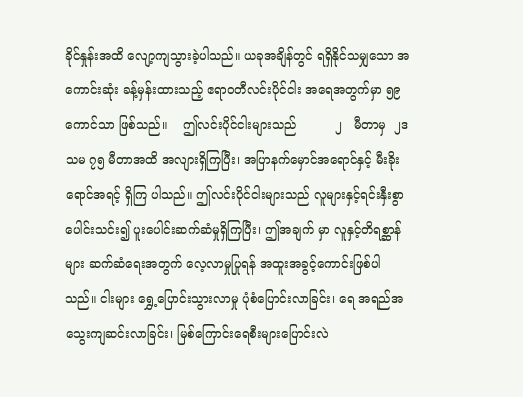ခိုင်နှုန်းအထိ လျော့ကျသွားခဲ့ပါသည်။ ယခုအချိန်တွင် ရရှိနိုင်သမျှသော အကောင်းဆုံး ခန့်မှန်းထားသည့် ဧရာဝတီလင်းပိုင်ငါး အရေအတွက်မှာ ၅၉ ကောင်သာ ဖြစ်သည်။    ဤလင်းပိုင်ငါးများသည်          ၂   မီတာမှ  ၂ဒသမ ၇၅ မီတာအထိ အလျားရှိကြပြီး၊ အပြာနက်မှောင်အရောင်နှင့် မီးခိုးရောင်အရင့် ရှိကြ ပါသည်။ ဤလင်းပိုင်ငါးများသည် လူများနှင့်ရင်းနှီးစွာ ပေါင်းသင်း၍ ပူးပေါင်းဆက်ဆံမှုရှိကြပြီး၊ ဤအချက် မှာ လူနှင့်တိရစ္ဆာန်များ ဆက်ဆံရေးအတွက် လေ့လာမှုပြုရန် အထူးအခွင့်ကောင်းဖြစ်ပါသည်။ ငါးများ ရွှေ့ပြောင်းသွားလာမှု ပုံစံပြောင်းလာခြင်း၊ ရေ အရည်အသွေးကျဆင်းလာခြင်း၊ မြစ်ကြောင်းရေစီးများပြောင်းလဲ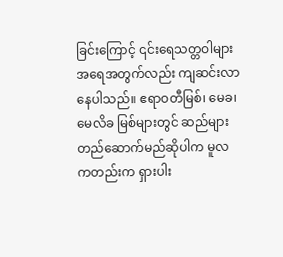ခြင်းကြောင့် ၎င်းရေသတ္တဝါများ အရေအတွက်လည်း ကျဆင်းလာနေပါသည်။ ဧရာဝတီမြစ်၊ မေခ၊ မေလိခ မြစ်များတွင် ဆည်များတည်ဆောက်မည်ဆိုပါက မူလကတည်းက ရှားပါး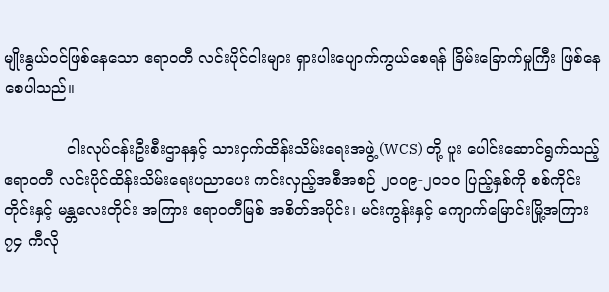မျိုးနွယ်ဝင်ဖြစ်နေသော ဧရာဝတီ လင်းပိုင်ငါးများ ရှားပါးပျောက်ကွယ်စေရန် ခြိမ်းခြောက်မှုကြီး ဖြစ်နေစေပါသည်။

             ငါးလုပ်ငန်းဦးစီးဌာနနှင့် သားငှက်ထိန်းသိမ်းရေးအဖွဲ့ (WCS) တို့ ပူး ပေါင်းဆောင်ရွက်သည့် ဧရာဝတီ လင်းပိုင်ထိန်းသိမ်းရေးပညာပေး ကင်းလှည့်အစီအစဉ် ၂၀၀၉-၂၀၁ဝ ပြည့်နှစ်ကို စစ်ကိုင်းတိုင်းနှင့် မန္တလေးတိုင်း အကြား ဧရာဝတီမြစ် အစိတ်အပိုင်း၊ မင်းကွန်းနှင့် ကျောက်မြောင်းမြို့အကြား ၇၄ ကီလို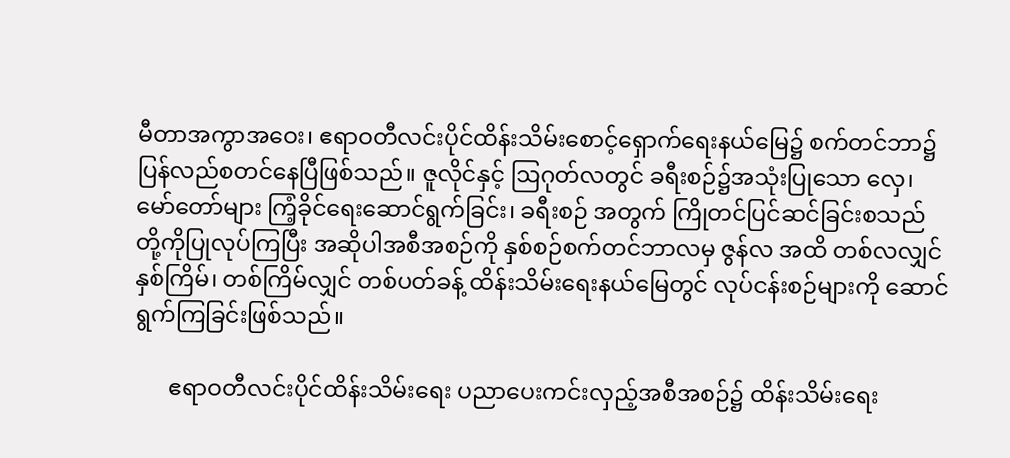မီတာအကွာအဝေး၊ ဧရာဝတီလင်းပိုင်ထိန်းသိမ်းစောင့်ရှောက်ရေးနယ်မြေ၌ စက်တင်ဘာ၌ ပြန်လည်စတင်နေပြီဖြစ်သည်။ ဇူလိုင်နှင့် ဩဂုတ်လတွင် ခရီးစဉ်၌အသုံးပြုသော လှေ၊ မော်တော်များ ကြံ့ခိုင်ရေးဆောင်ရွက်ခြင်း၊ ခရီးစဉ် အတွက် ကြိုတင်ပြင်ဆင်ခြင်းစသည်တို့ကိုပြုလုပ်ကြပြီး အဆိုပါအစီအစဉ်ကို နှစ်စဉ်စက်တင်ဘာလမှ ဇွန်လ အထိ တစ်လလျှင်နှစ်ကြိမ်၊ တစ်ကြိမ်လျှင် တစ်ပတ်ခန့် ထိန်းသိမ်းရေးနယ်မြေတွင် လုပ်ငန်းစဉ်များကို ဆောင်ရွက်ကြခြင်းဖြစ်သည်။

      ဧရာဝတီလင်းပိုင်ထိန်းသိမ်းရေး ပညာပေးကင်းလှည့်အစီအစဉ်၌ ထိန်းသိမ်းရေး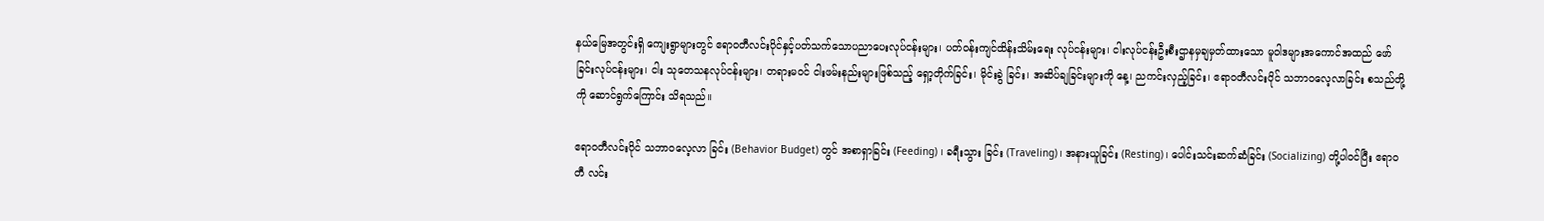နယ်မြေအတွင်းရှိ ကျေးရွာများတွင် ဧရာဝတီလင်းပိုင်နှင့်ပတ်သက်သောပညာပေးလုပ်ငန်းများ၊ ပတ်ဝန်းကျင်ထိန်းသိမ်းရေး လုပ်ငန်းများ၊ ငါးလုပ်ငန်းဦးစီးဌာနမှချမှတ်ထားသော မူဝါဒများအကောင်အထည် ဖော်ခြင်းလုပ်ငန်းများ၊ ငါး သုတေသနလုပ်ငန်းများ၊ တရားမဝင် ငါးဖမ်းနည်းများဖြစ်သည့် ရှော့တိုက်ခြင်း၊ မိုင်းခွဲ ခြင်း၊ အဆိပ်ချခြင်းများကို နေ့၊ ညကင်းလှည့်ခြင်း၊ ဧရာဝတီလင်းပိုင် သဘာဝလေ့လာခြင်း စသည်တို့ကို ဆောင်ရွက်ကြောင်း သိရသည်။

ဧရာဝတီလင်းပိုင် သဘာဝလေ့လာ ခြင်း (Behavior Budget) တွင် အစာရှာခြင်း (Feeding) ၊ ခရီးသွား ခြင်း (Traveling)၊ အနားယူခြင်း (Resting)၊ ပေါင်းသင်းဆက်ဆံခြင်း (Socializing) တို့ပါဝင်ပြီး ဧရာဝတီ လင်း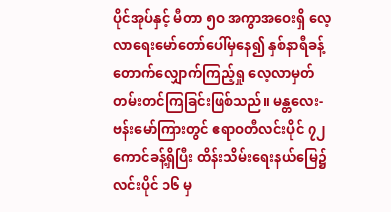ပိုင်အုပ်နှင့် မီတာ ၅ဝ အကွာအဝေးရှိ လေ့လာရေးမော်တော်ပေါ်မှနေ၍ နှစ်နာရီခန့် တောက်လျှောက်ကြည့်ရှု လေ့လာမှတ်တမ်းတင်ကြခြင်းဖြစ်သည်။ မန္တလေး-ဗန်းမော်ကြားတွင် ဧရာဝတီလင်းပိုင် ၇၂ ကောင်ခန့်ရှိပြီး ထိန်းသိမ်းရေးနယ်မြေ၌ လင်းပိုင် ၁၆ မှ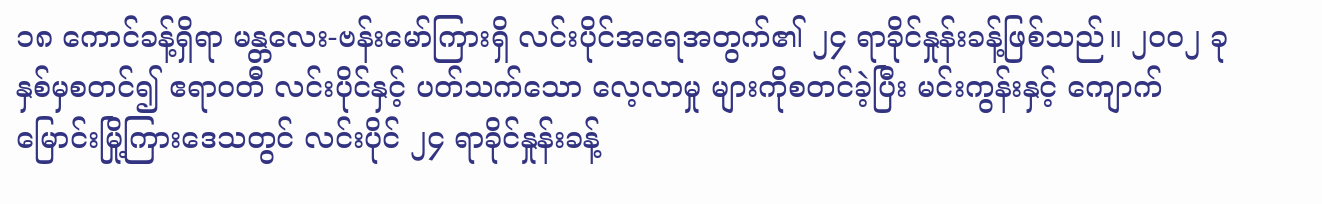၁၈ ကောင်ခန့်ရှိရာ မန္တလေး-ဗန်းမော်ကြားရှိ လင်းပိုင်အရေအတွက်၏ ၂၄ ရာခိုင်နှုန်းခန့်ဖြစ်သည်။ ၂၀၀၂ ခုနှစ်မှစတင်၍ ဧရာဝတီ လင်းပိုင်နှင့် ပတ်သက်သော လေ့လာမှု များကိုစတင်ခဲ့ပြီး မင်းကွန်းနှင့် ကျောက်မြောင်းမြို့ကြားဒေသတွင် လင်းပိုင် ၂၄ ရာခိုင်နှုန်းခန့်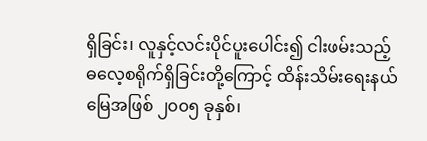ရှိခြင်း၊ လူနှင့်လင်းပိုင်ပူးပေါင်း၍ ငါးဖမ်းသည့် ဓလေ့စရိုက်ရှိခြင်းတို့ကြောင့် ထိန်းသိမ်းရေးနယ်မြေအဖြစ် ၂၀၀၅ ခုနှစ်၊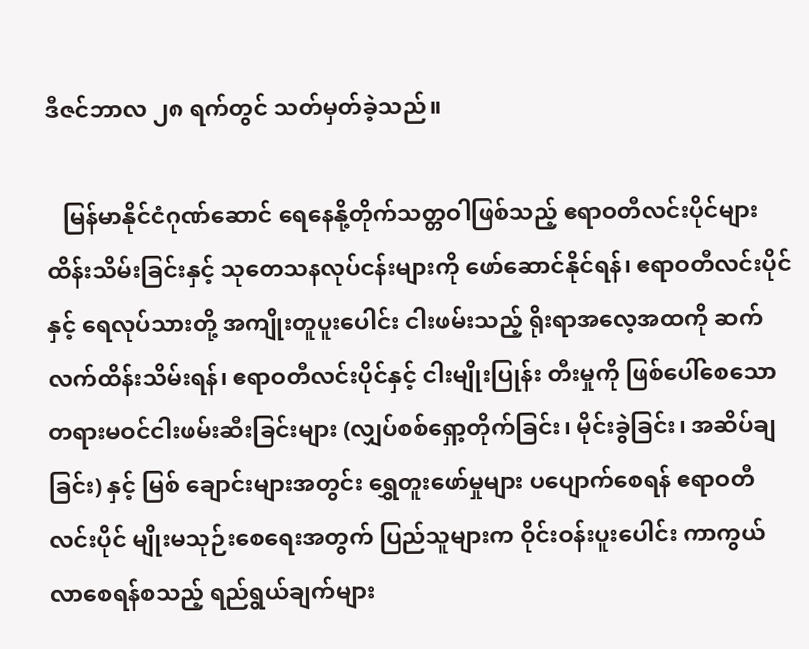ဒီဇင်ဘာလ ၂၈ ရက်တွင် သတ်မှတ်ခဲ့သည်။

   မြန်မာနိုင်ငံဂုဏ်ဆောင် ရေနေနို့တိုက်သတ္တဝါဖြစ်သည့် ဧရာဝတီလင်းပိုင်များ ထိန်းသိမ်းခြင်းနှင့် သုတေသနလုပ်ငန်းများကို ဖော်ဆောင်နိုင်ရန်၊ ဧရာဝတီလင်းပိုင်နှင့် ရေလုပ်သားတို့ အကျိုးတူပူးပေါင်း ငါးဖမ်းသည့် ရိုးရာအလေ့အထကို ဆက်လက်ထိန်းသိမ်းရန်၊ ဧရာဝတီလင်းပိုင်နှင့် ငါးမျိုးပြုန်း တီးမှုကို ဖြစ်ပေါ်စေသော တရားမဝင်ငါးဖမ်းဆီးခြင်းများ (လျှပ်စစ်ရှော့တိုက်ခြင်း၊ မိုင်းခွဲခြင်း၊ အဆိပ်ချခြင်း) နှင့် မြစ် ချောင်းများအတွင်း ရွှေတူးဖော်မှုများ ပပျောက်စေရန် ဧရာဝတီလင်းပိုင် မျိုးမသုဉ်းစေရေးအတွက် ပြည်သူများက ဝိုင်းဝန်းပူးပေါင်း ကာကွယ်လာစေရန်စသည့် ရည်ရွယ်ချက်များ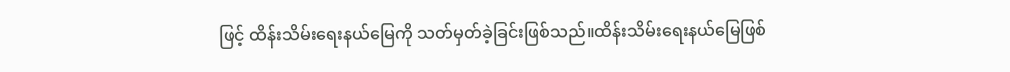ဖြင့် ထိန်းသိမ်းရေးနယ်မြေကို သတ်မှတ်ခဲ့ခြင်းဖြစ်သည်။ထိန်းသိမ်းရေးနယ်မြေဖြစ်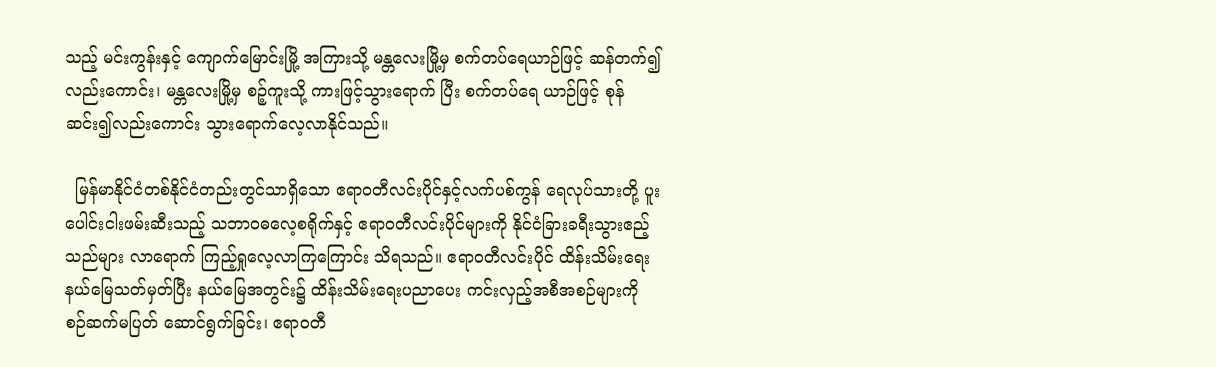သည့် မင်းကွန်းနှင့် ကျောက်မြောင်းမြို့ အကြားသို့ မန္တလေးမြို့မှ စက်တပ်ရေယာဉ်ဖြင့် ဆန်တက်၍လည်းကောင်း၊ မန္တလေးမြို့မှ စဉ့်ကူးသို့ ကားဖြင့်သွားရောက် ပြီး စက်တပ်ရေ ယာဉ်ဖြင့် စုန်ဆင်း၍လည်းကောင်း သွားရောက်လေ့လာနိုင်သည်။

  မြန်မာနိုင်ငံတစ်နိုင်ငံတည်းတွင်သာရှိသော ဧရာဝတီလင်းပိုင်နှင့်လက်ပစ်ကွန် ရေလုပ်သားတို့ ပူးပေါင်းငါးဖမ်းဆီးသည့် သဘာဝဓလေ့စရိုက်နှင့် ဧရာဝတီလင်းပိုင်များကို နိုင်ငံခြားခရီးသွားဧည့်သည်များ လာရောက် ကြည့်ရှုလေ့လာကြကြောင်း သိရသည်။ ဧရာဝတီလင်းပိုင် ထိန်းသိမ်းရေးနယ်မြေသတ်မှတ်ပြီး နယ်မြေအတွင်း၌ ထိန်းသိမ်းရေးပညာပေး ကင်းလှည့်အစီအစဉ်များကို စဉ်ဆက်မပြတ် ဆောင်ရွက်ခြင်း၊ ဧရာဝတီ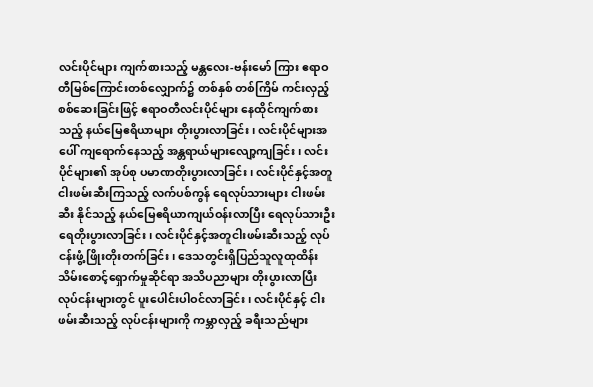လင်းပိုင်များ ကျက်စားသည့် မန္တလေး-ဗန်းမော် ကြား ဧရာဝတီမြစ်ကြောင်းတစ်လျှောက်၌ တစ်နှစ် တစ်ကြိမ် ကင်းလှည့်စစ်ဆေးခြင်းဖြင့် ဧရာဝတီလင်းပိုင်များ နေထိုင်ကျက်စားသည့် နယ်မြေဧရိယာများ တိုးပွားလာခြင်း၊ လင်းပိုင်များအပေါ် ကျရောက်နေသည့် အန္တရာယ်များလျော့ကျခြင်း၊ လင်းပိုင်များ၏ အုပ်စု ပမာဏတိုးပွားလာခြင်း၊ လင်းပိုင်နှင့်အတူ ငါးဖမ်းဆီးကြသည့် လက်ပစ်ကွန် ရေလုပ်သားများ ငါးဖမ်းဆီး နိုင်သည့် နယ်မြေဧရိယာကျယ်ဝန်းလာပြီး ရေလုပ်သားဦးရေတိုးပွားလာခြင်း၊ လင်းပိုင်နှင့်အတူငါးဖမ်းဆီးသည့် လုပ်ငန်းဖွံ့ဖြိုးတိုးတက်ခြင်း၊ ဒေသတွင်းရှိပြည်သူလူထုထိန်းသိမ်းစောင့်ရှောက်မှုဆိုင်ရာ အသိပညာများ တိုးပွားလာပြီး လုပ်ငန်းများတွင် ပူးပေါင်းပါဝင်လာခြင်း၊ လင်းပိုင်နှင့် ငါးဖမ်းဆီးသည့် လုပ်ငန်းများကို ကမ္ဘာလှည့် ခရီးသည်များ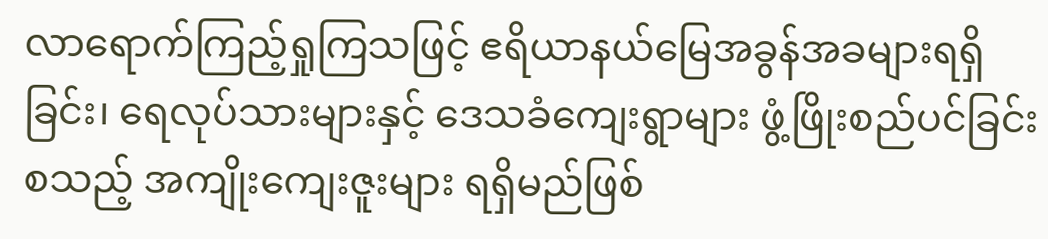လာရောက်ကြည့်ရှုကြသဖြင့် ဧရိယာနယ်မြေအခွန်အခများရရှိခြင်း၊ ရေလုပ်သားများနှင့် ဒေသခံကျေးရွာများ ဖွံ့ဖြိုးစည်ပင်ခြင်းစသည့် အကျိုးကျေးဇူးများ ရရှိမည်ဖြစ်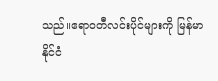သည်။ဧရာဝတီလင်းပိုင်များကို မြန်မာနိုင်ငံ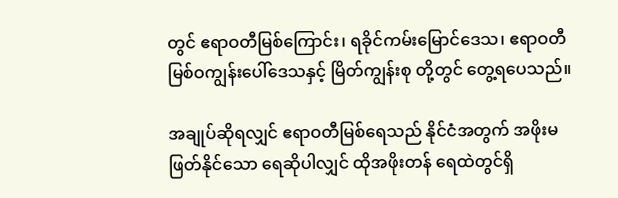တွင် ဧရာဝတီမြစ်ကြောင်း၊ ရခိုင်ကမ်းမြောင်ဒေသ၊ ဧရာဝတီမြစ်ဝကျွန်းပေါ်ဒေသနှင့် မြိတ်ကျွန်းစု တို့တွင် တွေ့ရပေသည်။

အချုပ်ဆိုရလျှင် ဧရာဝတီမြစ်ရေသည် နိုင်ငံအတွက် အဖိုးမဖြတ်နိုင်သော ရေဆိုပါလျှင် ထိုအဖိုးတန် ရေထဲတွင်ရှိ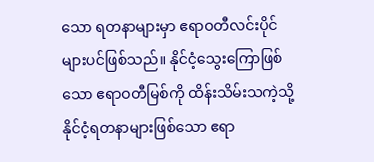သော ရတနာများမှာ ဧရာဝတီလင်းပိုင်များပင်ဖြစ်သည်။ နိုင်ငံ့သွေးကြောဖြစ်သော ဧရာဝတီမြစ်ကို ထိန်းသိမ်းသကဲ့သို့ နိုင်ငံ့ရတနာများဖြစ်သော ဧရာ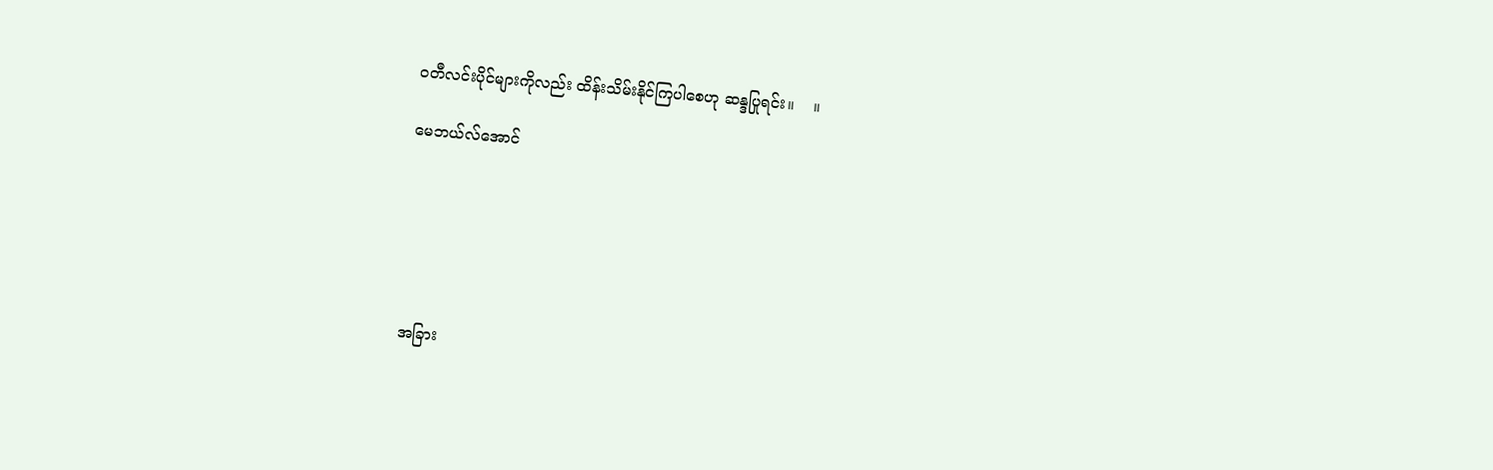ဝတီလင်းပိုင်များကိုလည်း ထိန်းသိမ်းနိုင်ကြပါစေဟု ဆန္ဒပြုရင်း။    ။

မေဘယ်လ်အောင်






အခြား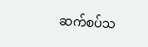ဆက်စပ်သ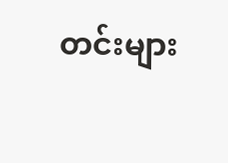တင်းများ